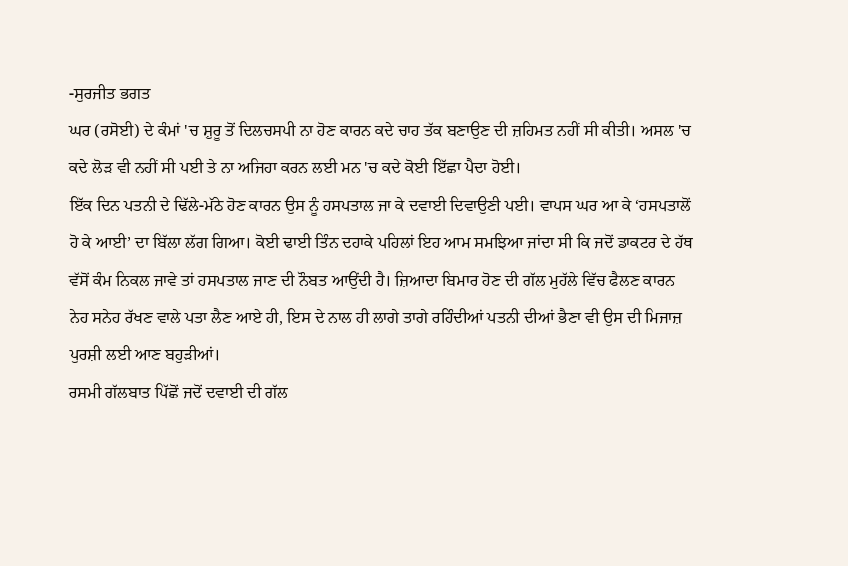-ਸੁਰਜੀਤ ਭਗਤ
ਘਰ (ਰਸੋਈ) ਦੇ ਕੰਮਾਂ 'ਚ ਸ਼ੁਰੂ ਤੋਂ ਦਿਲਚਸਪੀ ਨਾ ਹੋਣ ਕਾਰਨ ਕਦੇ ਚਾਹ ਤੱਕ ਬਣਾਉਣ ਦੀ ਜ਼ਹਿਮਤ ਨਹੀਂ ਸੀ ਕੀਤੀ। ਅਸਲ 'ਚ ਕਦੇ ਲੋੜ ਵੀ ਨਹੀਂ ਸੀ ਪਈ ਤੇ ਨਾ ਅਜਿਹਾ ਕਰਨ ਲਈ ਮਨ 'ਚ ਕਦੇ ਕੋਈ ਇੱਛਾ ਪੈਦਾ ਹੋਈ।
ਇੱਕ ਦਿਨ ਪਤਨੀ ਦੇ ਢਿੱਲੇ-ਮੱਠੇ ਹੋਣ ਕਾਰਨ ਉਸ ਨੂੰ ਹਸਪਤਾਲ ਜਾ ਕੇ ਦਵਾਈ ਦਿਵਾਉਣੀ ਪਈ। ਵਾਪਸ ਘਰ ਆ ਕੇ ‘ਹਸਪਤਾਲੋਂ ਹੋ ਕੇ ਆਈ’ ਦਾ ਬਿੱਲਾ ਲੱਗ ਗਿਆ। ਕੋਈ ਢਾਈ ਤਿੰਨ ਦਹਾਕੇ ਪਹਿਲਾਂ ਇਹ ਆਮ ਸਮਝਿਆ ਜਾਂਦਾ ਸੀ ਕਿ ਜਦੋਂ ਡਾਕਟਰ ਦੇ ਹੱਥ ਵੱਸੋਂ ਕੰਮ ਨਿਕਲ ਜਾਵੇ ਤਾਂ ਹਸਪਤਾਲ ਜਾਣ ਦੀ ਨੌਬਤ ਆਉਂਦੀ ਹੈ। ਜ਼ਿਆਦਾ ਬਿਮਾਰ ਹੋਣ ਦੀ ਗੱਲ ਮੁਹੱਲੇ ਵਿੱਚ ਫੈਲਣ ਕਾਰਨ ਨੇਹ ਸਨੇਹ ਰੱਖਣ ਵਾਲੇ ਪਤਾ ਲੈਣ ਆਏ ਹੀ, ਇਸ ਦੇ ਨਾਲ ਹੀ ਲਾਗੇ ਤਾਗੇ ਰਹਿੰਦੀਆਂ ਪਤਨੀ ਦੀਆਂ ਭੈਣਾ ਵੀ ਉਸ ਦੀ ਮਿਜਾਜ਼ ਪੁਰਸ਼ੀ ਲਈ ਆਣ ਬਹੁੜੀਆਂ।
ਰਸਮੀ ਗੱਲਬਾਤ ਪਿੱਛੋਂ ਜਦੋਂ ਦਵਾਈ ਦੀ ਗੱਲ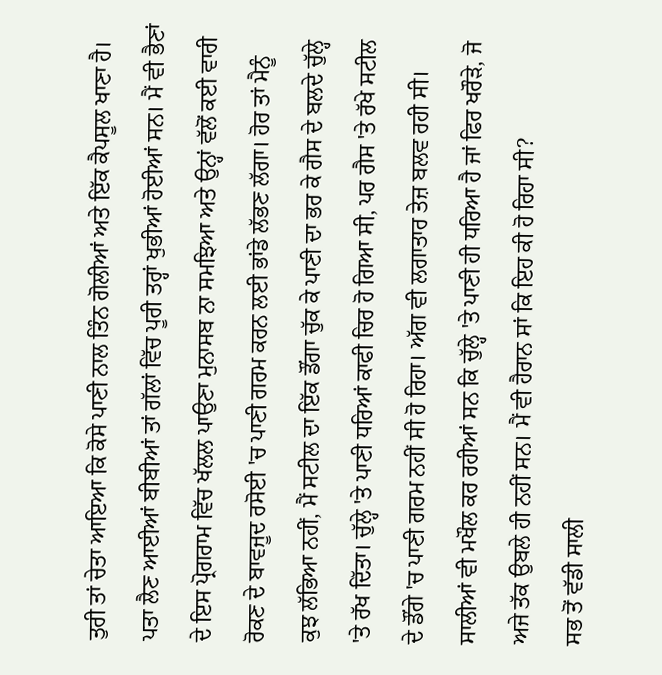ਤੁਰੀ ਤਾਂ ਚੇਤਾ ਆਇਆ ਕਿ ਕੋਸੇ ਪਾਣੀ ਨਾਲ ਤਿੰਨ ਗੋਲੀਆਂ ਅਤੇ ਇੱਕ ਕੈਪਸੂਲ ਖਾਣਾ ਹੈ। ਪਤਾ ਲੈਣ ਆਈਆਂ ਬੀਬੀਆਂ ਤਾਂ ਗੱਲਾਂ ਵਿੱਚ ਪੂਰੀ ਤਰ੍ਹਾਂ ਖੁਭੀਆਂ ਹੋਈਆਂ ਸਨ। ਮੈਂ ਵੀ ਭੈਣਾਂ ਦੇ ਇਸ ਪ੍ਰੋਗਰਾਮ ਵਿੱਚ ਖੱਲਲ ਪਾਉਣਾ ਮੁਨਾਸਬ ਨਾ ਸਮਝਿਆ ਅਤੇ ਉਨ੍ਹਾਂ ਵੱਲੋਂ ਕਈ ਵਾਰੀ ਰੋਕਣ ਦੇ ਬਾਵਜੂਦ ਰਸੋਈ 'ਚ ਪਾਣੀ ਗਰਮ ਕਰਨ ਲਈ ਭਾਂਡੇ ਲੱਭਣ ਲੱਗਾ। ਹੋਰ ਤਾਂ ਮੈਨੂੰ ਕੁਝ ਲੱਭਿਆ ਨਹੀਂ, ਮੈਂ ਸਟੀਲ ਦਾ ਇੱਕ ਡੌਂਗਾ ਚੁੱਕ ਕੇ ਪਾਣੀ ਦਾ ਭਰ ਕੇ ਗੈਸ ਦੇ ਬਲਦੇ ਚੁੱਲ੍ਹੇ 'ਤੇ ਰੱਖ ਦਿੱਤਾ। ਚੁੱਲ੍ਹੇ 'ਤੇ ਪਾਣੀ ਧਰਿਆਂ ਕਾਫੀ ਚਿਰ ਹੋ ਗਿਆ ਸੀ, ਪਰ ਗੈਸ 'ਤੇ ਰੱਖੇ ਸਟੀਲ ਦੇ ਡੌਂਗੇ 'ਚ ਪਾਣੀ ਗਰਮ ਨਹੀਂ ਸੀ ਹੋ ਰਿਹਾ। ਅੱਗ ਵੀ ਲਗਾਤਾਰ ਤੇਜ਼ ਬਲਵ ਰਹੀ ਸੀ। ਸਾਲੀਆਂ ਵੀ ਮਖੌਲ ਕਰ ਰਹੀਆਂ ਸਨ ਕਿ ਚੁੱਲ੍ਹੇ 'ਤੇ ਪਾਣੀ ਹੀ ਧਰਿਆ ਹੈ ਜਾਂ ਫਿਰ ਖਰੌੜੇ, ਜੋ ਅਜੇ ਤੱਕ ਉਬਲੇ ਹੀ ਨਹੀਂ ਸਨ। ਮੈਂ ਵੀ ਹੈਰਾਨ ਸਾਂ ਕਿ ਇਹ ਕੀ ਹੋ ਰਿਹਾ ਸੀ?
ਸਭ ਤੋਂ ਵੱਡੀ ਸਾਲੀ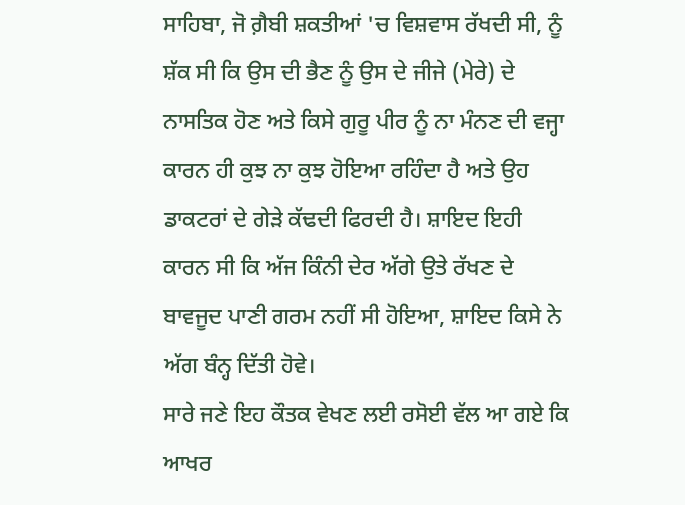ਸਾਹਿਬਾ, ਜੋ ਗ਼ੈਬੀ ਸ਼ਕਤੀਆਂ 'ਚ ਵਿਸ਼ਵਾਸ ਰੱਖਦੀ ਸੀ, ਨੂੰ ਸ਼ੱਕ ਸੀ ਕਿ ਉਸ ਦੀ ਭੈਣ ਨੂੰ ਉਸ ਦੇ ਜੀਜੇ (ਮੇਰੇ) ਦੇ ਨਾਸਤਿਕ ਹੋਣ ਅਤੇ ਕਿਸੇ ਗੁਰੂ ਪੀਰ ਨੂੰ ਨਾ ਮੰਨਣ ਦੀ ਵਜ੍ਹਾ ਕਾਰਨ ਹੀ ਕੁਝ ਨਾ ਕੁਝ ਹੋਇਆ ਰਹਿੰਦਾ ਹੈ ਅਤੇ ਉਹ ਡਾਕਟਰਾਂ ਦੇ ਗੇੜੇ ਕੱਢਦੀ ਫਿਰਦੀ ਹੈ। ਸ਼ਾਇਦ ਇਹੀ ਕਾਰਨ ਸੀ ਕਿ ਅੱਜ ਕਿੰਨੀ ਦੇਰ ਅੱਗੇ ਉਤੇ ਰੱਖਣ ਦੇ ਬਾਵਜੂਦ ਪਾਣੀ ਗਰਮ ਨਹੀਂ ਸੀ ਹੋਇਆ, ਸ਼ਾਇਦ ਕਿਸੇ ਨੇ ਅੱਗ ਬੰਨ੍ਹ ਦਿੱਤੀ ਹੋਵੇ।
ਸਾਰੇ ਜਣੇ ਇਹ ਕੌਤਕ ਵੇਖਣ ਲਈ ਰਸੋਈ ਵੱਲ ਆ ਗਏ ਕਿ ਆਖਰ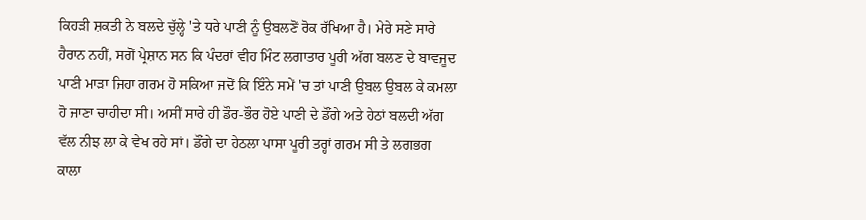ਕਿਹੜੀ ਸ਼ਕਤੀ ਨੇ ਬਲਦੇ ਚੁੱਲ੍ਹੇ 'ਤੇ ਧਰੇ ਪਾਣੀ ਨੂੰ ਉਬਲਣੋਂ ਰੋਕ ਰੱਖਿਆ ਹੈ। ਮੇਰੇ ਸਣੇ ਸਾਰੇ ਹੈਰਾਨ ਨਹੀਂ, ਸਗੋਂ ਪ੍ਰੇਸ਼ਾਨ ਸਨ ਕਿ ਪੰਦਰਾਂ ਵੀਹ ਮਿੰਟ ਲਗਾਤਾਰ ਪੂਰੀ ਅੱਗ ਬਲਣ ਦੇ ਬਾਵਜੂਦ ਪਾਣੀ ਮਾੜਾ ਜਿਹਾ ਗਰਮ ਹੋ ਸਕਿਆ ਜਦੋਂ ਕਿ ਇੰਨੇ ਸਮੇਂ 'ਚ ਤਾਂ ਪਾਣੀ ਉਬਲ ਉਬਲ ਕੇ ਕਮਲਾ ਹੋ ਜਾਣਾ ਚਾਹੀਦਾ ਸੀ। ਅਸੀਂ ਸਾਰੇ ਹੀ ਡੌਰ-ਭੌਰ ਹੋਏ ਪਾਣੀ ਦੇ ਡੌਂਗੇ ਅਤੇ ਹੇਠਾਂ ਬਲਦੀ ਅੱਗ ਵੱਲ ਨੀਝ ਲਾ ਕੇ ਵੇਖ ਰਹੇ ਸਾਂ। ਡੌਂਗੇ ਦਾ ਹੇਠਲਾ ਪਾਸਾ ਪੂਰੀ ਤਰ੍ਹਾਂ ਗਰਮ ਸੀ ਤੇ ਲਗਭਗ ਕਾਲਾ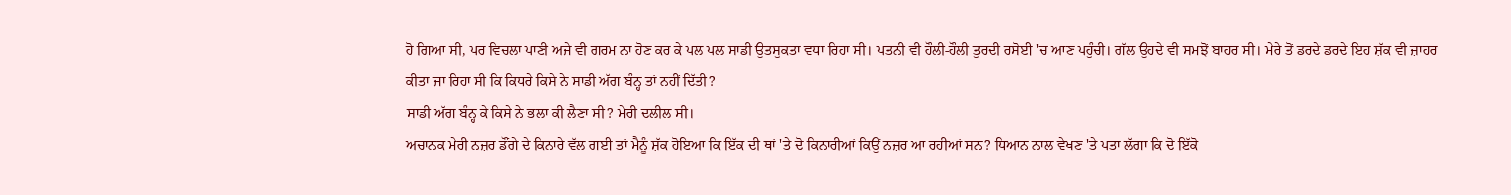ਹੋ ਗਿਆ ਸੀ, ਪਰ ਵਿਚਲਾ ਪਾਣੀ ਅਜੇ ਵੀ ਗਰਮ ਨਾ ਹੋਣ ਕਰ ਕੇ ਪਲ ਪਲ ਸਾਡੀ ਉਤਸੁਕਤਾ ਵਧਾ ਰਿਹਾ ਸੀ। ਪਤਨੀ ਵੀ ਹੌਲੀ-ਹੌਲੀ ਤੁਰਦੀ ਰਸੋਈ 'ਚ ਆਣ ਪਹੁੰਚੀ। ਗੱਲ ਉਹਦੇ ਵੀ ਸਮਝੋਂ ਬਾਹਰ ਸੀ। ਮੇਰੇ ਤੋਂ ਡਰਦੇ ਡਰਦੇ ਇਹ ਸ਼ੱਕ ਵੀ ਜ਼ਾਹਰ ਕੀਤਾ ਜਾ ਰਿਹਾ ਸੀ ਕਿ ਕਿਧਰੇ ਕਿਸੇ ਨੇ ਸਾਡੀ ਅੱਗ ਬੰਨ੍ਹ ਤਾਂ ਨਹੀਂ ਦਿੱਤੀ?
ਸਾਡੀ ਅੱਗ ਬੰਨ੍ਹ ਕੇ ਕਿਸੇ ਨੇ ਭਲਾ ਕੀ ਲੈਣਾ ਸੀ? ਮੇਰੀ ਦਲੀਲ ਸੀ।
ਅਚਾਨਕ ਮੇਰੀ ਨਜ਼ਰ ਡੌਂਗੇ ਦੇ ਕਿਨਾਰੇ ਵੱਲ ਗਈ ਤਾਂ ਮੈਨੂੰ ਸ਼ੱਕ ਹੋਇਆ ਕਿ ਇੱਕ ਦੀ ਥਾਂ 'ਤੇ ਦੋ ਕਿਨਾਰੀਆਂ ਕਿਉਂ ਨਜ਼ਰ ਆ ਰਹੀਆਂ ਸਨ? ਧਿਆਨ ਨਾਲ ਵੇਖਣ 'ਤੇ ਪਤਾ ਲੱਗਾ ਕਿ ਦੋ ਇੱਕੋ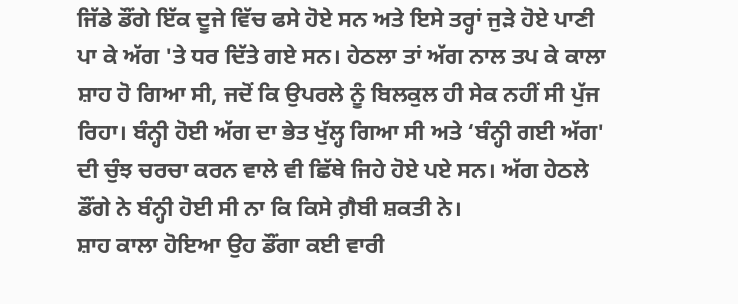ਜਿੱਡੇ ਡੌਂਗੇ ਇੱਕ ਦੂਜੇ ਵਿੱਚ ਫਸੇ ਹੋਏ ਸਨ ਅਤੇ ਇਸੇ ਤਰ੍ਹਾਂ ਜੁੜੇ ਹੋਏ ਪਾਣੀ ਪਾ ਕੇ ਅੱਗ 'ਤੇ ਧਰ ਦਿੱਤੇ ਗਏ ਸਨ। ਹੇਠਲਾ ਤਾਂ ਅੱਗ ਨਾਲ ਤਪ ਕੇ ਕਾਲਾ ਸ਼ਾਹ ਹੋ ਗਿਆ ਸੀ, ਜਦੋਂ ਕਿ ਉਪਰਲੇ ਨੂੰ ਬਿਲਕੁਲ ਹੀ ਸੇਕ ਨਹੀਂ ਸੀ ਪੁੱਜ ਰਿਹਾ। ਬੰਨ੍ਹੀ ਹੋਈ ਅੱਗ ਦਾ ਭੇਤ ਖੁੱਲ੍ਹ ਗਿਆ ਸੀ ਅਤੇ ‘ਬੰਨ੍ਹੀ ਗਈ ਅੱਗ' ਦੀ ਚੁੰਝ ਚਰਚਾ ਕਰਨ ਵਾਲੇ ਵੀ ਛਿੱਥੇ ਜਿਹੇ ਹੋਏ ਪਏ ਸਨ। ਅੱਗ ਹੇਠਲੇ ਡੌਂਗੇ ਨੇ ਬੰਨ੍ਹੀ ਹੋਈ ਸੀ ਨਾ ਕਿ ਕਿਸੇ ਗ਼ੈਬੀ ਸ਼ਕਤੀ ਨੇ।
ਸ਼ਾਹ ਕਾਲਾ ਹੋਇਆ ਉਹ ਡੌਂਗਾ ਕਈ ਵਾਰੀ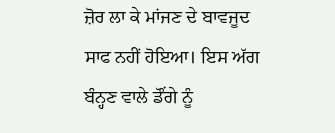ਜ਼ੋਰ ਲਾ ਕੇ ਮਾਂਜਣ ਦੇ ਬਾਵਜੂਦ ਸਾਫ ਨਹੀਂ ਹੋਇਆ। ਇਸ ਅੱਗ ਬੰਨ੍ਹਣ ਵਾਲੇ ਡੌਂਗੇ ਨੂੰ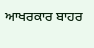ਆਖਰਕਾਰ ਬਾਹਰ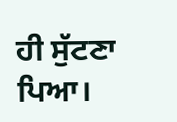ਹੀ ਸੁੱਟਣਾ ਪਿਆ।